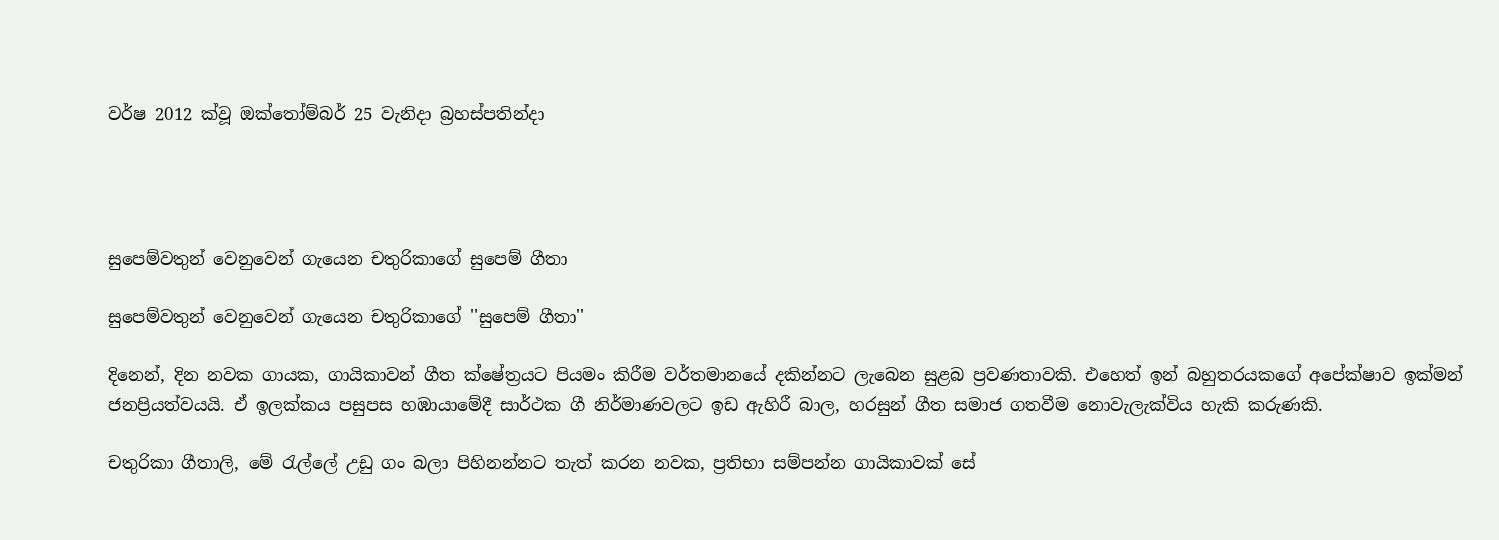වර්ෂ 2012 ක්වූ ඔක්තෝම්බර් 25 වැනිදා බ්‍රහස්පතින්දා




සුපෙම්වතුන් වෙනුවෙන් ගැයෙන චතුරිකාගේ සුපෙම් ගීතා

සුපෙම්වතුන් වෙනුවෙන් ගැයෙන චතුරිකාගේ ''සුපෙම් ගීතා''

දිනෙන්, දින නවක ගායක, ගායිකාවන් ගීත ක්ෂේත්‍රයට පියමං කිරීම වර්තමානයේ දකින්නට ලැබෙන සුළබ ප්‍රවණතාවකි. එහෙත් ඉන් බහුතරයකගේ අපේක්ෂාව ඉක්මන් ජනප්‍රියත්වයයි. ඒ ඉලක්කය පසුපස හඹායාමේදී සාර්ථක ගී නිර්මාණවලට ඉඩ ඇහිරී බාල, හරසුන් ගීත සමාජ ගතවීම නොවැලැක්විය හැකි කරුණකි.

චතුරිකා ගීතාලි, මේ රැල්ලේ උඩු ගං බලා පිහිනන්නට තැත් කරන නවක, ප්‍රතිභා සම්පන්න ගායිකාවක් සේ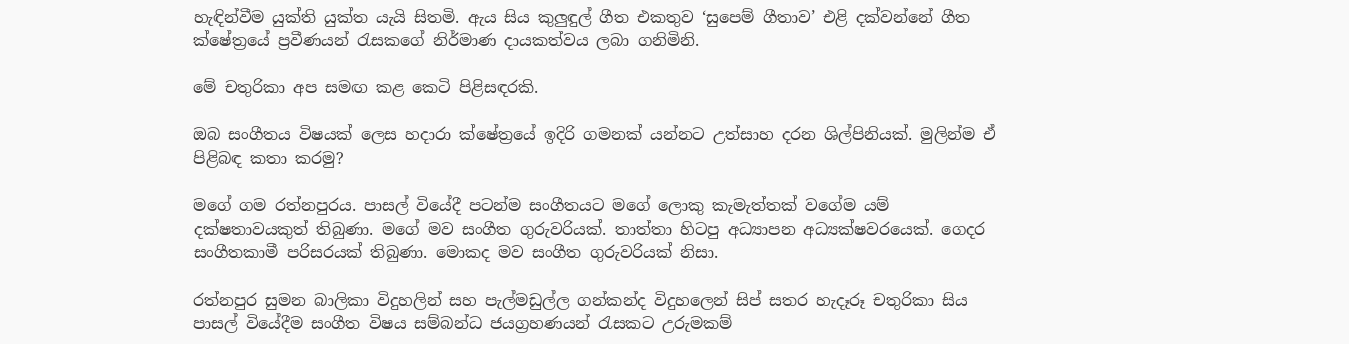හැඳින්වීම යුක්ති යුක්ත යැයි සිතමි. ඇය සිය කුලුඳුල් ගීත එකතුව ‘සුපෙම් ගීතාව’ එළි දක්වන්නේ ගීත ක්ෂේත්‍රයේ ප්‍රවීණයන් රැසකගේ නිර්මාණ දායකත්වය ලබා ගනිමිනි.

මේ චතුරිකා අප සමඟ කළ කෙටි පිළිසඳරකි.

ඔබ සංගීතය විෂයක් ලෙස හදාරා ක්ෂේත්‍රයේ ඉදිරි ගමනක් යන්නට උත්සාහ දරන ශිල්පිනියක්. මුලින්ම ඒ පිළිබඳ කතා කරමු?

මගේ ගම රත්නපුරය. පාසල් වියේදී පටන්ම සංගීතයට මගේ ලොකු කැමැත්තක් වගේම යම් දක්ෂතාවයකුත් තිබුණා. මගේ මව සංගීත ගුරුවරියක්. තාත්තා හිටපු අධ්‍යාපන අධ්‍යක්ෂවරයෙක්. ගෙදර සංගීතකාමී පරිසරයක් තිබුණා. මොකද මව සංගීත ගුරුවරියක් නිසා.

රත්නපුර සුමන බාලිකා විදුහලින් සහ පැල්මඩුල්ල ගන්කන්ද විදුහලෙන් සිප් සතර හැදෑරූ චතුරිකා සිය පාසල් වියේදීම සංගීත විෂය සම්බන්ධ ජයග්‍රහණයන් රැසකට උරුමකම්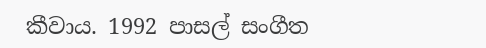කීවාය. 1992 පාසල් සංගීත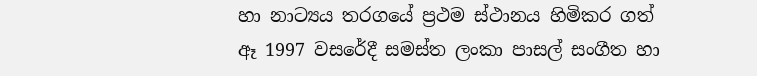හා නාට්‍යය තරගයේ ප්‍රථම ස්ථානය හිමිකර ගත් ඈ 1997 වසරේදී සමස්ත ලංකා පාසල් සංගීත හා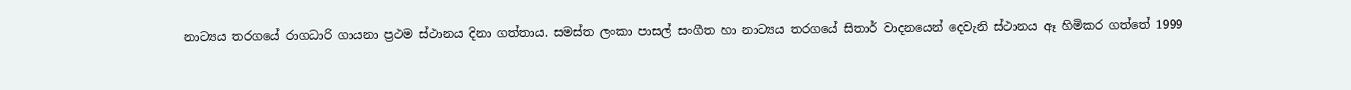නාට්‍යය තරගයේ රාගධාරි ගායනා ප්‍රථම ස්ථානය දිනා ගත්තාය. සමස්ත ලංකා පාසල් සංගීත හා නාට්‍යය තරගයේ සිතාර් වාදනයෙන් දෙවැනි ස්ථානය ඈ හිමිකර ගත්තේ 1999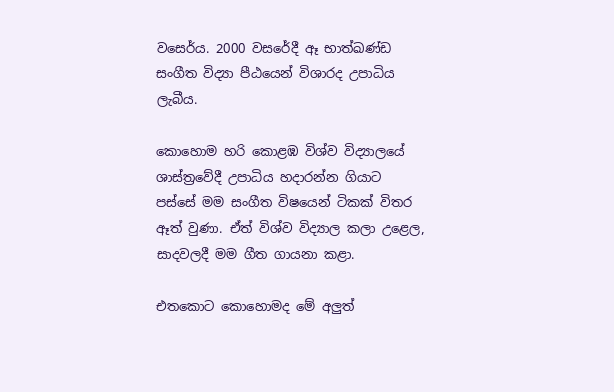වසෙර්ය. 2000 වසරේදී ඈ භාත්ඛණ්ඩ සංගීත විද්‍යා පීඨයෙන් විශාරද උපාධිය ලැබීය.

කොහොම හරි කොළඹ විශ්ව විද්‍යාලයේ ශාස්ත්‍රවේදී උපාධිය හදාරන්න ගියාට පස්සේ මම සංගීත විෂයෙන් ටිකක් විතර ඈත් වුණා. ඒත් විශ්ව විද්‍යාල කලා උළෙල, සාදවලදී මම ගීත ගායනා කළා.

එතකොට කොහොමද මේ අලුත්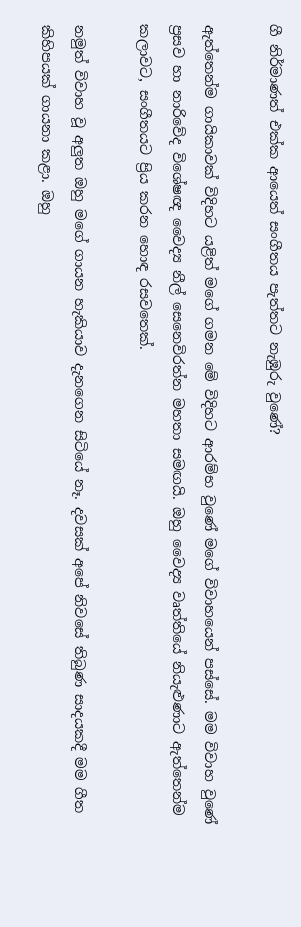ගී නිර්මාණත් එක්ක ආයෙත් සංගීතය පැත්තට නැඹුරු වුණේ?

ඇත්තෙන්ම ගායිකාවක් විදිහට යළිත් මගේ ගමන මේ විදිහට ආරම්භ වුණේ මගේ විවාහයෙන් පස්සේ. මම විවාහ වුණේ ප්‍රසව හා නාරිවේද විශේෂඥ වෛද්‍ය නීල් සෙනෙවිරත්න මහතා සමඟයි. ඔහු වෛද්‍ය වෘත්තියේ නියැළුණාට ඇත්තෙන්ම කලාවට, සංගීතයට ප්‍රිය කරන හොඳ රසවතෙක්.

නමුත් විවාහ වූ අලුත ඔහු මගේ ගායන හැකියාව දැනගෙන සිටියේ නෑ. දවසක් අපේ නිවසේ තිබුණ සාදයකදී මම ගීත කිහිපයක් ගායනා කළා. ඔහු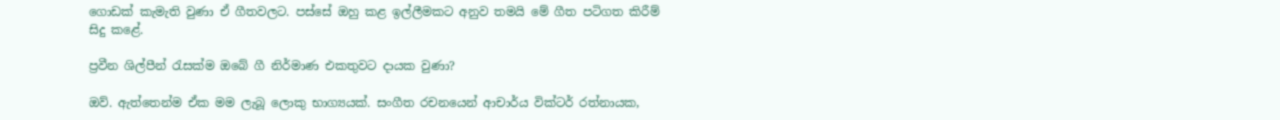ගොඩක් කැමැති වුණා ඒ ගීතවලට. පස්සේ ඔහු කළ ඉල්ලීමකට අනුව තමයි මේ ගීත පටිගත කිරීම් සිදු කළේ.

ප්‍රවීන ශිල්පීන් රැසක්ම ඔබේ ගී නිර්මාණ එකතුවට දායක වුණා?

ඔව්. ඇත්තෙන්ම ඒක මම ලැබූ ලොකු භාග්‍යයක්. සංගීත රචනයෙන් ආචාර්ය වික්ටර් රත්නායක,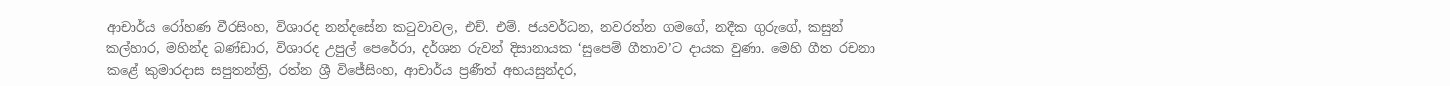ආචාර්ය රෝහණ වීරසිංහ, විශාරද නන්දසේන කටුවාවල, එච්. එම්. ජයවර්ධන, නවරත්න ගමගේ, නදීක ගුරුගේ, කසුන් කල්හාර, මහින්ද බණ්ඩාර, විශාරද උපුල් පෙරේරා, දර්ශන රුවන් දිසානායක ‘සුපෙම් ගීතාව’ට දායක වුණා. මෙහි ගීත රචනා කළේ කුමාරදාස සපුතන්ත්‍රි, රත්න ශ්‍රී විජේසිංහ, ආචාර්ය ප්‍රණීත් අභයසුන්දර,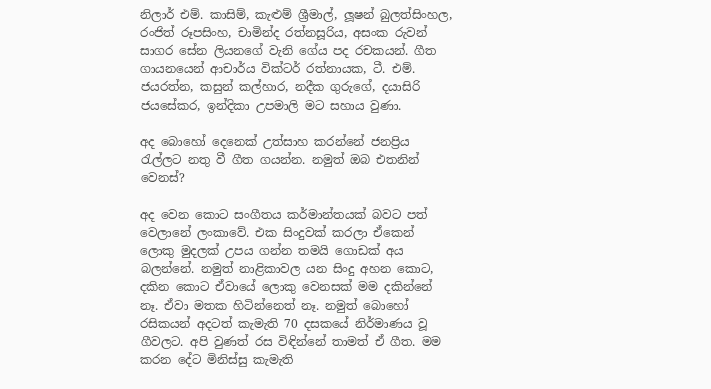නිලාර් එම්. කාසිම්, කැළුම් ශ්‍රීමාල්, ලූෂන් බුලත්සිංහල, රංජිත් රූපසිංහ, චාමින්ද රත්නසූරිය, අසංක රුවන් සාගර සේන ලියනගේ වැනි ගේය පද රචකයන්. ගීත ගායනයෙන් ආචාර්ය වික්ටර් රත්නායක, ටී. එම්. ජයරත්න, කසුන් කල්හාර, නදීක ගුරුගේ, දයාසිරි ජයසේකර, ඉන්දිකා උපමාලි මට සහාය වුණා.

අද බොහෝ දෙනෙක් උත්සාහ කරන්නේ ජනප්‍රිය රැල්ලට නතු වී ගීත ගයන්න. නමුත් ඔබ එතනින් වෙනස්?

අද වෙන කොට සංගීතය කර්මාන්තයක් බවට පත් වෙලානේ ලංකාවේ. එක සිංදුවක් කරලා ඒකෙන් ලොකු මුදලක් උපය ගන්න තමයි ගොඩක් අය බලන්නේ. නමුත් නාළිකාවල යන සිංදු අහන කොට, දකින කොට ඒවායේ ලොකු වෙනසක් මම දකින්නේ නෑ. ඒවා මතක හිටින්නෙත් නෑ. නමුත් බොහෝ රසිකයන් අදටත් කැමැති 70 දසකයේ නිර්මාණය වූ ගීවලට. අපි වුණත් රස විඳින්නේ තාමත් ඒ ගීත. මම කරන දේට මිනිස්සු කැමැති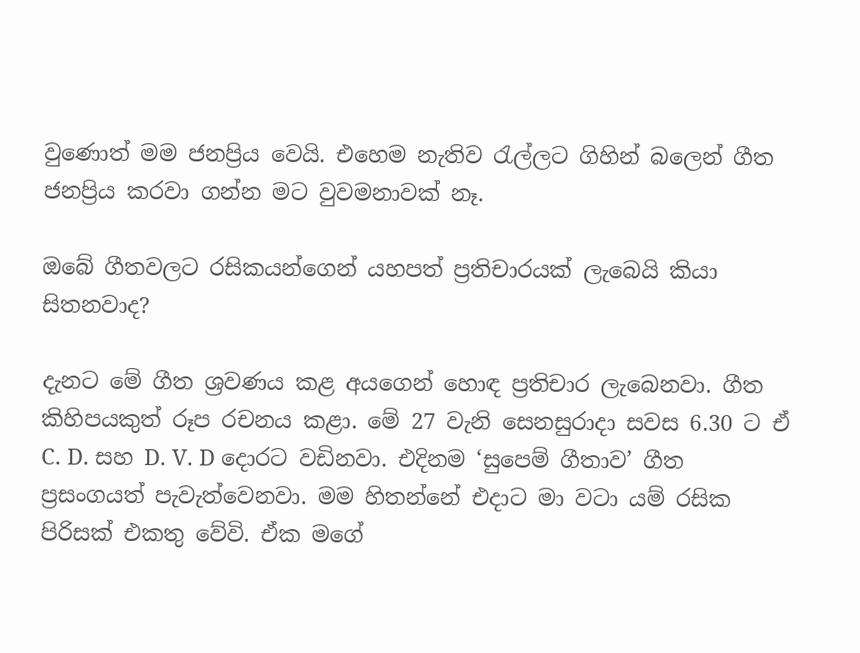වුණොත් මම ජනප්‍රිය වෙයි. එහෙම නැතිව රැල්ලට ගිහින් බලෙන් ගීත ජනප්‍රිය කරවා ගන්න මට වුවමනාවක් නෑ.

ඔබේ ගීතවලට රසිකයන්ගෙන් යහපත් ප්‍රතිචාරයක් ලැබෙයි කියා සිතනවාද?

දැනට මේ ගීත ශ්‍රවණය කළ අයගෙන් හොඳ ප්‍රතිචාර ලැබෙනවා. ගීත කිහිපයකුත් රූප රචනය කළා. මේ 27 වැනි සෙනසුරාදා සවස 6.30 ට ඒ C. D. සහ D. V. D දොරට වඩිනවා. එදිනම ‘සුපෙම් ගීතාව’ ගීත ප්‍රසංගයත් පැවැත්වෙනවා. මම හිතන්නේ එදාට මා වටා යම් රසික පිරිසක් එකතු වේවි. ඒක මගේ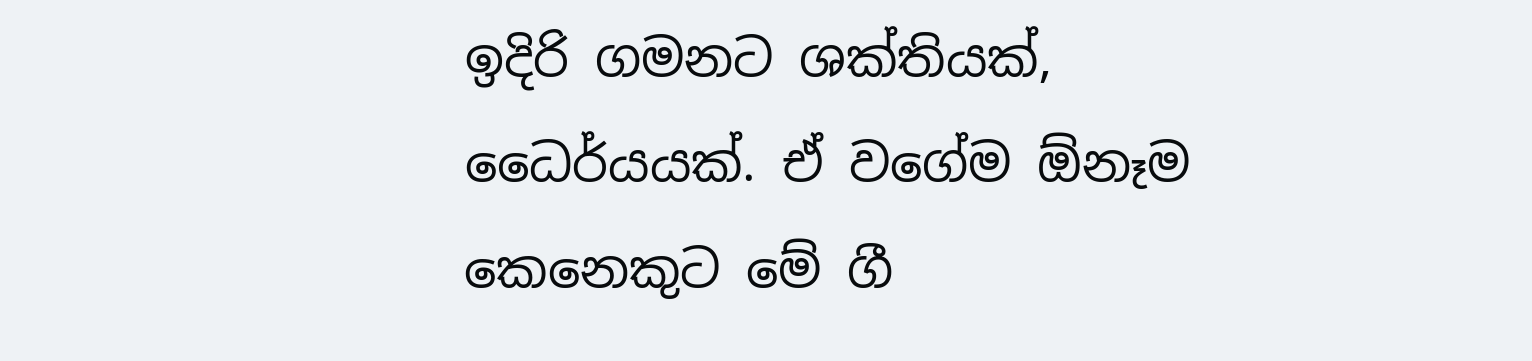ඉදිරි ගමනට ශක්තියක්, ධෛර්යයක්. ඒ වගේම ඕනෑම කෙනෙකුට මේ ගී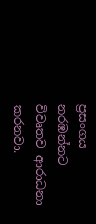ප්‍රසංගය නරඹන්නට විවෘතව ආරාධනා කරනවා.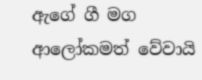ඇගේ ගී මග ආලෝකමත් වේවායි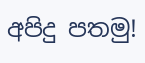අපිදු පතමු!